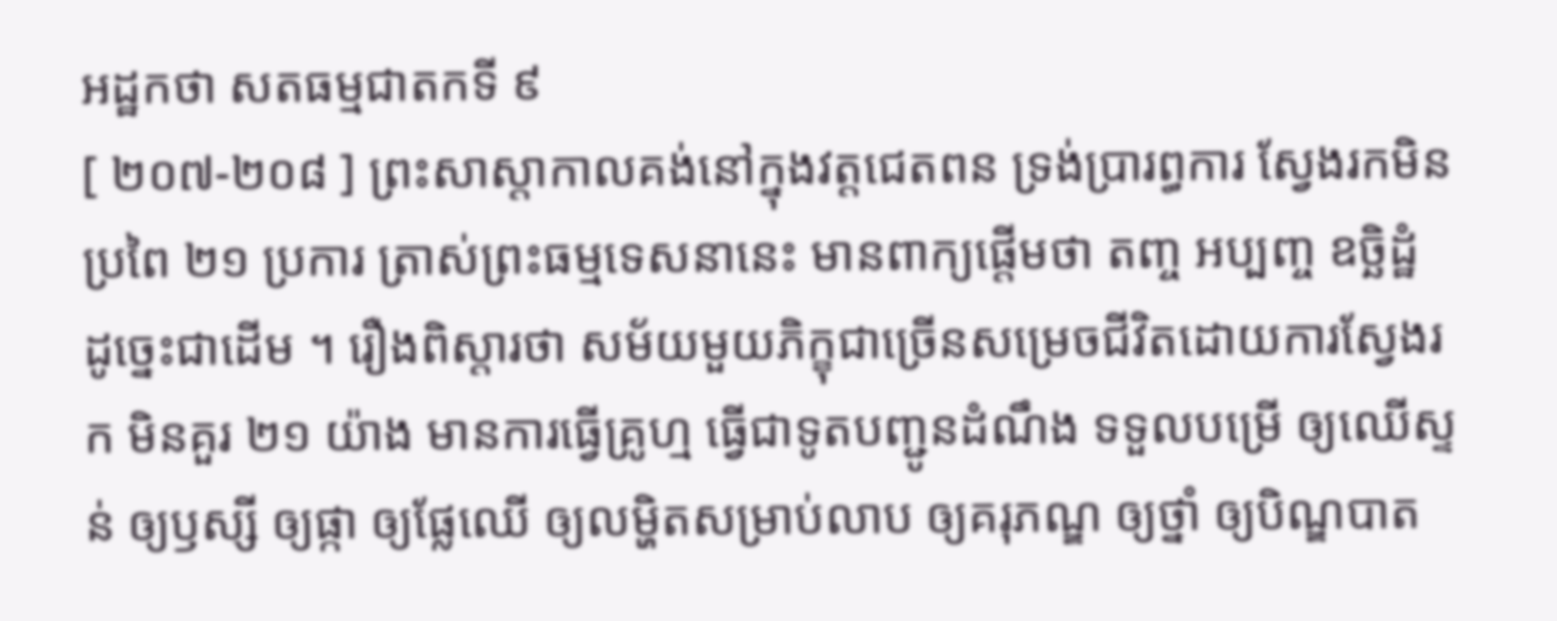អដ្ឋកថា សតធម្មជាតកទី ៩
[ ២០៧-២០៨ ] ព្រះសាស្តាកាលគង់នៅក្នុងវត្តជេតពន ទ្រង់ប្រារព្ធការ ស្វែងរកមិនប្រពៃ ២១ ប្រការ ត្រាស់ព្រះធម្មទេសនានេះ មានពាក្យផ្តើមថា តញ្ច អប្បញ្ច ឧច្ឆិដ្ឋំ ដូច្នេះជាដើម ។ រឿងពិស្តារថា សម័យមួយភិក្ខុជាច្រើនសម្រេចជីវិតដោយការស្វែងរក មិនគួរ ២១ យ៉ាង មានការធ្វើគ្រូហ្ម ធ្វើជាទូតបញ្ជូនដំណឹង ទទួលបម្រើ ឲ្យឈើស្ទន់ ឲ្យឫស្សី ឲ្យផ្កា ឲ្យផ្លែឈើ ឲ្យលម្ហិតសម្រាប់លាប ឲ្យគរុភណ្ឌ ឲ្យថ្នាំ ឲ្យបិណ្ឌបាត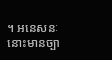។ អនេសនៈនោះមានច្បា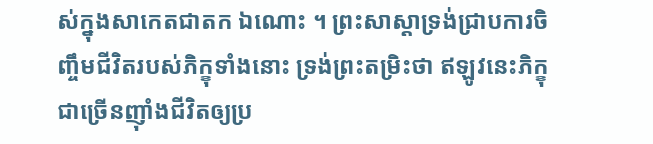ស់ក្នុងសាកេតជាតក ឯណោះ ។ ព្រះសាស្តាទ្រង់ជ្រាបការចិញ្ចឹមជីវិតរបស់ភិក្ខុទាំងនោះ ទ្រង់ព្រះតម្រិះថា ឥឡូវនេះភិក្ខុជាច្រើនញ៉ាំងជីវិតឲ្យប្រ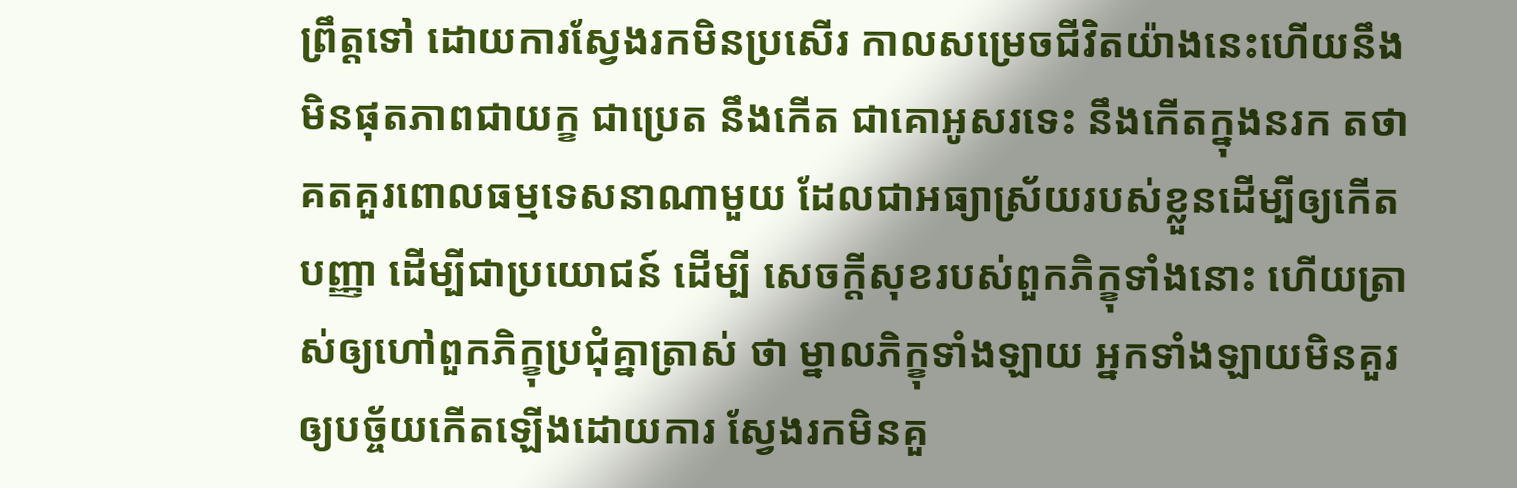ព្រឹត្តទៅ ដោយការស្វែងរកមិនប្រសើរ កាលសម្រេចជីវិតយ៉ាងនេះហើយនឹងមិនផុតភាពជាយក្ខ ជាប្រេត នឹងកើត ជាគោអូសរទេះ នឹងកើតក្នុងនរក តថាគតគួរពោលធម្មទេសនាណាមួយ ដែលជាអធ្យាស្រ័យរបស់ខ្លួនដើម្បីឲ្យកើតបញ្ញា ដើម្បីជាប្រយោជន៍ ដើម្បី សេចក្តីសុខរបស់ពួកភិក្ខុទាំងនោះ ហើយត្រាស់ឲ្យហៅពួកភិក្ខុប្រជុំគ្នាត្រាស់ ថា ម្នាលភិក្ខុទាំងឡាយ អ្នកទាំងឡាយមិនគួរឲ្យបច្ច័យកើតឡើងដោយការ ស្វែងរកមិនគួ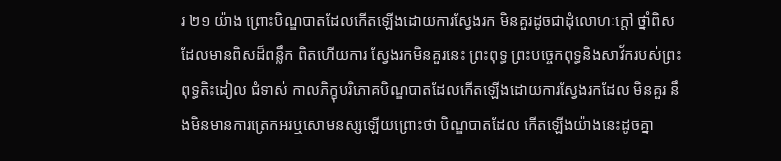រ ២១ យ៉ាង ព្រោះបិណ្ឌបាតដែលកើតឡើងដោយការស្វែងរក មិនគួរដូចជាដុំលោហៈក្តៅ ថ្នាំពិសដែលមានពិសដ៏ពន្លឹក ពិតហើយការ ស្វែងរកមិនគួរនេះ ព្រះពុទ្ធ ព្រះបច្ចេកពុទ្ធនិងសាវ័ករបស់ព្រះពុទ្ធតិះដៀល ជំទាស់ កាលភិក្ខុបរិភោគបិណ្ឌបាតដែលកើតឡើងដោយការស្វែងរកដែល មិនគួរ នឹងមិនមានការត្រេកអរឬសោមនស្សឡើយព្រោះថា បិណ្ឌបាតដែល កើតឡើងយ៉ាងនេះដូចគ្នា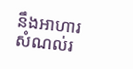នឹងអាហារសំណល់រ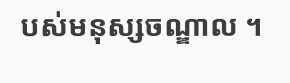បស់មនុស្សចណ្ឌាល ។